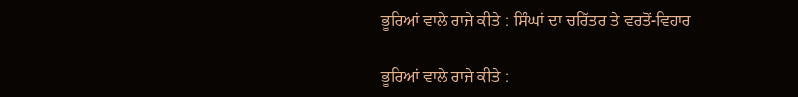ਭੂਰਿਆਂ ਵਾਲੇ ਰਾਜੇ ਕੀਤੇ : ਸਿੰਘਾਂ ਦਾ ਚਰਿੱਤਰ ਤੇ ਵਰਤੋਂ-ਵਿਹਾਰ

ਭੂਰਿਆਂ ਵਾਲੇ ਰਾਜੇ ਕੀਤੇ :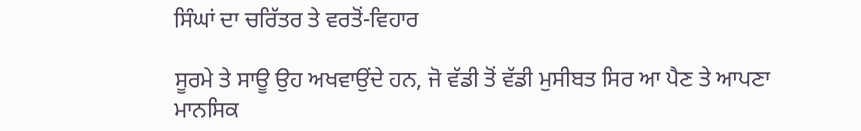ਸਿੰਘਾਂ ਦਾ ਚਰਿੱਤਰ ਤੇ ਵਰਤੋਂ-ਵਿਹਾਰ

ਸੂਰਮੇ ਤੇ ਸਾਊ ਉਹ ਅਖਵਾਉਂਦੇ ਹਨ, ਜੋ ਵੱਡੀ ਤੋਂ ਵੱਡੀ ਮੁਸੀਬਤ ਸਿਰ ਆ ਪੈਣ ਤੇ ਆਪਣਾ ਮਾਨਸਿਕ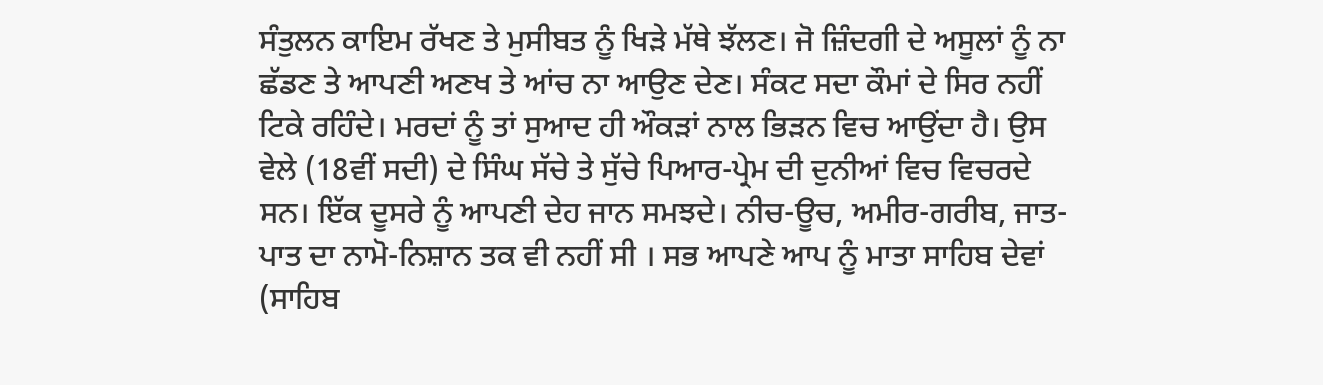ਸੰਤੁਲਨ ਕਾਇਮ ਰੱਖਣ ਤੇ ਮੁਸੀਬਤ ਨੂੰ ਖਿੜੇ ਮੱਥੇ ਝੱਲਣ। ਜੋ ਜ਼ਿੰਦਗੀ ਦੇ ਅਸੂਲਾਂ ਨੂੰ ਨਾ ਛੱਡਣ ਤੇ ਆਪਣੀ ਅਣਖ ਤੇ ਆਂਚ ਨਾ ਆਉਣ ਦੇਣ। ਸੰਕਟ ਸਦਾ ਕੌਮਾਂ ਦੇ ਸਿਰ ਨਹੀਂ ਟਿਕੇ ਰਹਿੰਦੇ। ਮਰਦਾਂ ਨੂੰ ਤਾਂ ਸੁਆਦ ਹੀ ਔਕੜਾਂ ਨਾਲ ਭਿੜਨ ਵਿਚ ਆਉਂਦਾ ਹੈ। ਉਸ ਵੇਲੇ (18ਵੀਂ ਸਦੀ) ਦੇ ਸਿੰਘ ਸੱਚੇ ਤੇ ਸੁੱਚੇ ਪਿਆਰ-ਪ੍ਰੇਮ ਦੀ ਦੁਨੀਆਂ ਵਿਚ ਵਿਚਰਦੇ ਸਨ। ਇੱਕ ਦੂਸਰੇ ਨੂੰ ਆਪਣੀ ਦੇਹ ਜਾਨ ਸਮਝਦੇ। ਨੀਚ-ਊਚ, ਅਮੀਰ-ਗਰੀਬ, ਜਾਤ-ਪਾਤ ਦਾ ਨਾਮੋ-ਨਿਸ਼ਾਨ ਤਕ ਵੀ ਨਹੀਂ ਸੀ । ਸਭ ਆਪਣੇ ਆਪ ਨੂੰ ਮਾਤਾ ਸਾਹਿਬ ਦੇਵਾਂ (ਸਾਹਿਬ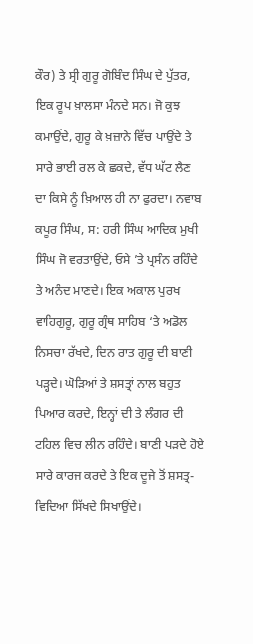ਕੌਰ) ਤੇ ਸ੍ਰੀ ਗੁਰੂ ਗੋਬਿੰਦ ਸਿੰਘ ਦੇ ਪੁੱਤਰ, ਇਕ ਰੂਪ ਖ਼ਾਲਸਾ ਮੰਨਦੇ ਸਨ। ਜੋ ਕੁਝ ਕਮਾਉਂਦੇ, ਗੁਰੂ ਕੇ ਖ਼ਜ਼ਾਨੇ ਵਿੱਚ ਪਾਉਂਦੇ ਤੇ ਸਾਰੇ ਭਾਈ ਰਲ ਕੇ ਛਕਦੇ, ਵੱਧ ਘੱਟ ਲੈਣ ਦਾ ਕਿਸੇ ਨੂੰ ਖ਼ਿਆਲ ਹੀ ਨਾ ਫੁਰਦਾ। ਨਵਾਬ ਕਪੂਰ ਸਿੰਘ, ਸ: ਹਰੀ ਸਿੰਘ ਆਦਿਕ ਮੁਖੀ ਸਿੰਘ ਜੋ ਵਰਤਾਉਂਦੇ, ਓਸੇ ’ਤੇ ਪ੍ਰਸੰਨ ਰਹਿੰਦੇ ਤੇ ਅਨੰਦ ਮਾਣਦੇ। ਇਕ ਅਕਾਲ ਪੁਰਖ ਵਾਹਿਗੁਰੂ, ਗੁਰੂ ਗ੍ਰੰਥ ਸਾਹਿਬ ‘ਤੇ ਅਡੋਲ ਨਿਸਚਾ ਰੱਖਦੇ, ਦਿਨ ਰਾਤ ਗੁਰੂ ਦੀ ਬਾਣੀ ਪੜ੍ਹਦੇ। ਘੋੜਿਆਂ ਤੇ ਸ਼ਸਤ੍ਰਾਂ ਨਾਲ ਬਹੁਤ ਪਿਆਰ ਕਰਦੇ, ਇਨ੍ਹਾਂ ਦੀ ਤੇ ਲੰਗਰ ਦੀ ਟਹਿਲ ਵਿਚ ਲੀਨ ਰਹਿੰਦੇ। ਬਾਣੀ ਪੜਦੇ ਹੋਏ ਸਾਰੇ ਕਾਰਜ ਕਰਦੇ ਤੇ ਇਕ ਦੂਜੇ ਤੋਂ ਸ਼ਸਤ੍ਰ-ਵਿਦਿਆ ਸਿੱਖਦੇ ਸਿਖਾਉਂਦੇ।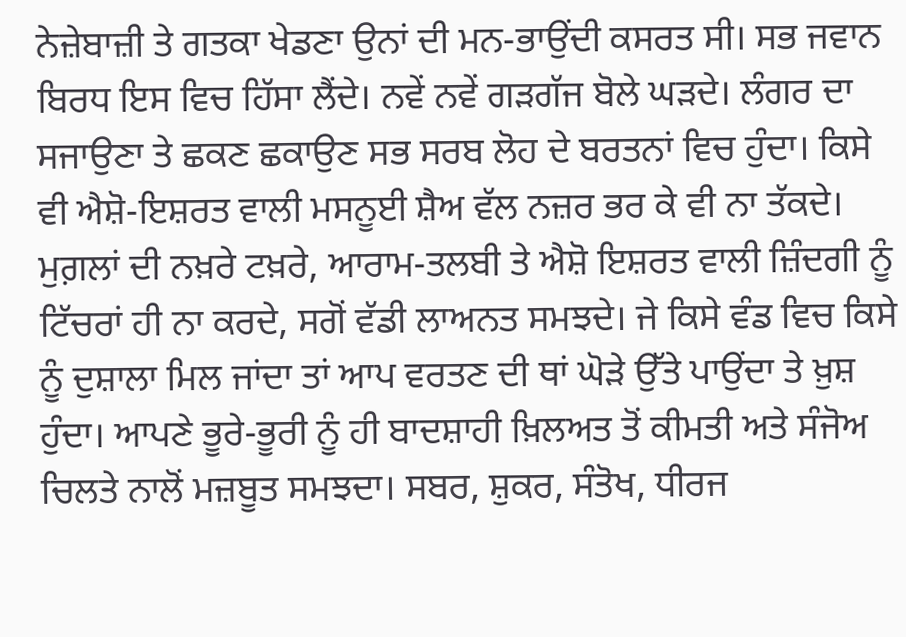ਨੇਜ਼ੇਬਾਜ਼ੀ ਤੇ ਗਤਕਾ ਖੇਡਣਾ ਉਨਾਂ ਦੀ ਮਨ-ਭਾਉਂਦੀ ਕਸਰਤ ਸੀ। ਸਭ ਜਵਾਨ ਬਿਰਧ ਇਸ ਵਿਚ ਹਿੱਸਾ ਲੈਂਦੇ। ਨਵੇਂ ਨਵੇਂ ਗੜਗੱਜ ਬੋਲੇ ਘੜਦੇ। ਲੰਗਰ ਦਾ ਸਜਾਉਣਾ ਤੇ ਛਕਣ ਛਕਾਉਣ ਸਭ ਸਰਬ ਲੋਹ ਦੇ ਬਰਤਨਾਂ ਵਿਚ ਹੁੰਦਾ। ਕਿਸੇ ਵੀ ਐਸ਼ੋ-ਇਸ਼ਰਤ ਵਾਲੀ ਮਸਨੂਈ ਸ਼ੈਅ ਵੱਲ ਨਜ਼ਰ ਭਰ ਕੇ ਵੀ ਨਾ ਤੱਕਦੇ। ਮੁਗ਼ਲਾਂ ਦੀ ਨਖ਼ਰੇ ਟਖ਼ਰੇ, ਆਰਾਮ-ਤਲਬੀ ਤੇ ਐਸ਼ੋ ਇਸ਼ਰਤ ਵਾਲੀ ਜ਼ਿੰਦਗੀ ਨੂੰ ਟਿੱਚਰਾਂ ਹੀ ਨਾ ਕਰਦੇ, ਸਗੋਂ ਵੱਡੀ ਲਾਅਨਤ ਸਮਝਦੇ। ਜੇ ਕਿਸੇ ਵੰਡ ਵਿਚ ਕਿਸੇ ਨੂੰ ਦੁਸ਼ਾਲਾ ਮਿਲ ਜਾਂਦਾ ਤਾਂ ਆਪ ਵਰਤਣ ਦੀ ਥਾਂ ਘੋੜੇ ਉੱਤੇ ਪਾਉਂਦਾ ਤੇ ਖ਼ੁਸ਼ ਹੁੰਦਾ। ਆਪਣੇ ਭੂਰੇ-ਭੂਰੀ ਨੂੰ ਹੀ ਬਾਦਸ਼ਾਹੀ ਖ਼ਿਲਅਤ ਤੋਂ ਕੀਮਤੀ ਅਤੇ ਸੰਜੋਅ ਚਿਲਤੇ ਨਾਲੋਂ ਮਜ਼ਬੂਤ ਸਮਝਦਾ। ਸਬਰ, ਸ਼ੁਕਰ, ਸੰਤੋਖ, ਧੀਰਜ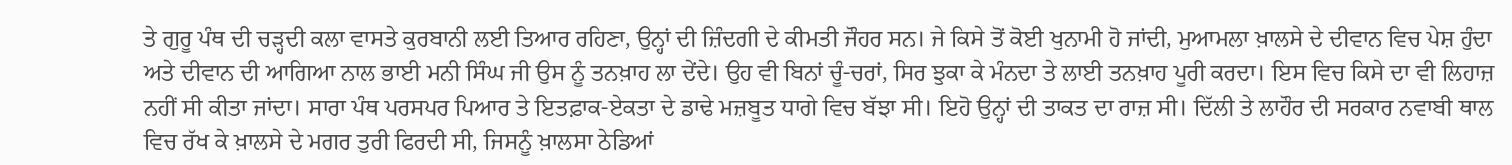ਤੇ ਗੁਰੂ ਪੰਥ ਦੀ ਚੜ੍ਹਦੀ ਕਲਾ ਵਾਸਤੇ ਕੁਰਬਾਨੀ ਲਈ ਤਿਆਰ ਰਹਿਣਾ, ਉਨ੍ਹਾਂ ਦੀ ਜ਼ਿੰਦਗੀ ਦੇ ਕੀਮਤੀ ਜੌਹਰ ਸਨ। ਜੇ ਕਿਸੇ ਤੋਂ ਕੋਈ ਖੁਨਾਮੀ ਹੋ ਜਾਂਦੀ, ਮੁਆਮਲਾ ਖ਼ਾਲਸੇ ਦੇ ਦੀਵਾਨ ਵਿਚ ਪੇਸ਼ ਹੁੰਦਾ ਅਤੇ ਦੀਵਾਨ ਦੀ ਆਗਿਆ ਨਾਲ ਭਾਈ ਮਨੀ ਸਿੰਘ ਜੀ ਉਸ ਨੂੰ ਤਨਖ਼ਾਹ ਲਾ ਦੇਂਦੇ। ਉਹ ਵੀ ਬਿਨਾਂ ਚੂੰ-ਚਰਾਂ, ਸਿਰ ਝੁਕਾ ਕੇ ਮੰਨਦਾ ਤੇ ਲਾਈ ਤਨਖ਼ਾਹ ਪੂਰੀ ਕਰਦਾ। ਇਸ ਵਿਚ ਕਿਸੇ ਦਾ ਵੀ ਲਿਹਾਜ਼ ਨਹੀਂ ਸੀ ਕੀਤਾ ਜਾਂਦਾ। ਸਾਰਾ ਪੰਥ ਪਰਸਪਰ ਪਿਆਰ ਤੇ ਇਤਫ਼ਾਕ-ਏਕਤਾ ਦੇ ਡਾਢੇ ਮਜ਼ਬੂਤ ਧਾਗੇ ਵਿਚ ਬੱਝਾ ਸੀ। ਇਹੋ ਉਨ੍ਹਾਂ ਦੀ ਤਾਕਤ ਦਾ ਰਾਜ਼ ਸੀ। ਦਿੱਲੀ ਤੇ ਲਾਹੌਰ ਦੀ ਸਰਕਾਰ ਨਵਾਬੀ ਥਾਲ ਵਿਚ ਰੱਖ ਕੇ ਖ਼ਾਲਸੇ ਦੇ ਮਗਰ ਤੁਰੀ ਫਿਰਦੀ ਸੀ, ਜਿਸਨੂੰ ਖ਼ਾਲਸਾ ਠੇਡਿਆਂ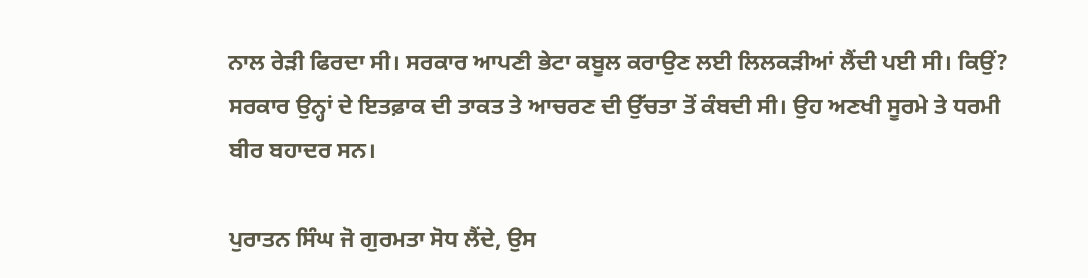ਨਾਲ ਰੇੜੀ ਫਿਰਦਾ ਸੀ। ਸਰਕਾਰ ਆਪਣੀ ਭੇਟਾ ਕਬੂਲ ਕਰਾਉਣ ਲਈ ਲਿਲਕੜੀਆਂ ਲੈਂਦੀ ਪਈ ਸੀ। ਕਿਉਂ? ਸਰਕਾਰ ਉਨ੍ਹਾਂ ਦੇ ਇਤਫ਼ਾਕ ਦੀ ਤਾਕਤ ਤੇ ਆਚਰਣ ਦੀ ਉੱਚਤਾ ਤੋਂ ਕੰਬਦੀ ਸੀ। ਉਹ ਅਣਖੀ ਸੂਰਮੇ ਤੇ ਧਰਮੀ ਬੀਰ ਬਹਾਦਰ ਸਨ।

ਪੁਰਾਤਨ ਸਿੰਘ ਜੋ ਗੁਰਮਤਾ ਸੋਧ ਲੈਂਦੇ, ਉਸ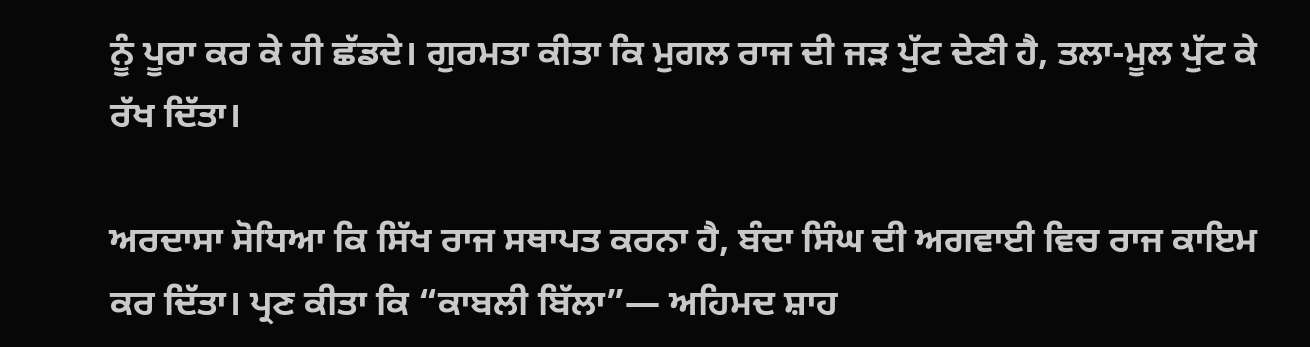ਨੂੰ ਪੂਰਾ ਕਰ ਕੇ ਹੀ ਛੱਡਦੇ। ਗੁਰਮਤਾ ਕੀਤਾ ਕਿ ਮੁਗਲ ਰਾਜ ਦੀ ਜੜ ਪੁੱਟ ਦੇਣੀ ਹੈ, ਤਲਾ-ਮੂਲ ਪੁੱਟ ਕੇ ਰੱਖ ਦਿੱਤਾ।

ਅਰਦਾਸਾ ਸੋਧਿਆ ਕਿ ਸਿੱਖ ਰਾਜ ਸਥਾਪਤ ਕਰਨਾ ਹੈ, ਬੰਦਾ ਸਿੰਘ ਦੀ ਅਗਵਾਈ ਵਿਚ ਰਾਜ ਕਾਇਮ ਕਰ ਦਿੱਤਾ। ਪ੍ਰਣ ਕੀਤਾ ਕਿ “ਕਾਬਲੀ ਬਿੱਲਾ”— ਅਹਿਮਦ ਸ਼ਾਹ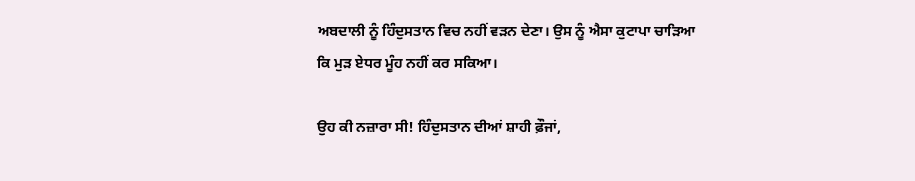ਅਬਦਾਲੀ ਨੂੰ ਹਿੰਦੁਸਤਾਨ ਵਿਚ ਨਹੀਂ ਵੜਨ ਦੇਣਾ। ਉਸ ਨੂੰ ਐਸਾ ਕੁਟਾਪਾ ਚਾੜਿਆ ਕਿ ਮੁੜ ਏਧਰ ਮੂੰਹ ਨਹੀਂ ਕਰ ਸਕਿਆ।

ਉਹ ਕੀ ਨਜ਼ਾਰਾ ਸੀ! ਹਿੰਦੁਸਤਾਨ ਦੀਆਂ ਸ਼ਾਹੀ ਫ਼ੌਜਾਂ,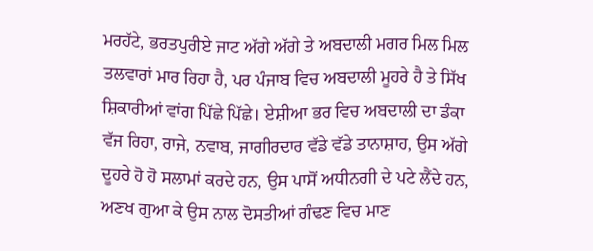ਮਰਹੱਟੇ, ਭਰਤਪੁਰੀਏ ਜਾਟ ਅੱਗੇ ਅੱਗੇ ਤੇ ਅਬਦਾਲੀ ਮਗਰ ਮਿਲ ਮਿਲ ਤਲਵਾਰਾਂ ਮਾਰ ਰਿਹਾ ਹੈ, ਪਰ ਪੰਜਾਬ ਵਿਚ ਅਬਦਾਲੀ ਮੂਹਰੇ ਹੈ ਤੇ ਸਿੱਖ ਸ਼ਿਕਾਰੀਆਂ ਵਾਂਗ ਪਿੱਛੇ ਪਿੱਛੇ। ਏਸ਼ੀਆ ਭਰ ਵਿਚ ਅਬਦਾਲੀ ਦਾ ਡੰਕਾ ਵੱਜ ਰਿਹਾ, ਰਾਜੇ, ਨਵਾਬ, ਜਾਗੀਰਦਾਰ ਵੱਡੇ ਵੱਡੇ ਤਾਨਾਸ਼ਾਹ, ਉਸ ਅੱਗੇ ਦੂਹਰੇ ਹੋ ਹੋ ਸਲਾਮਾਂ ਕਰਦੇ ਹਨ, ਉਸ ਪਾਸੋਂ ਅਧੀਨਗੀ ਦੇ ਪਟੇ ਲੈਂਦੇ ਹਨ, ਅਣਖ ਗੁਆ ਕੇ ਉਸ ਨਾਲ ਦੋਸਤੀਆਂ ਗੰਢਣ ਵਿਚ ਮਾਣ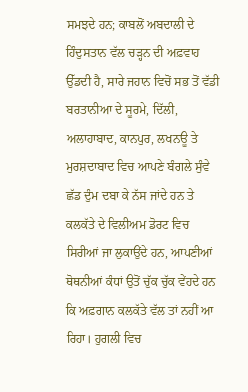ਸਮਝਦੇ ਹਨ; ਕਾਬਲੋਂ ਅਬਦਾਲੀ ਦੇ ਹਿੰਦੁਸਤਾਨ ਵੱਲ ਚੜ੍ਹਨ ਦੀ ਅਫ਼ਵਾਹ ਉੱਡਦੀ ਹੈ, ਸਾਰੇ ਜਹਾਨ ਵਿਚੋਂ ਸਭ ਤੋਂ ਵੱਡੀ ਬਰਤਾਨੀਆ ਦੇ ਸੂਰਮੇ, ਦਿੱਲੀ, ਅਲਾਹਾਬਾਦ, ਕਾਨਪੁਰ, ਲਖਨਊ ਤੇ ਮੁਰਸ਼ਦਾਬਾਦ ਵਿਚ ਆਪਣੇ ਬੰਗਲੇ ਸੁੰਵੇ ਛੱਡ ਦੁੰਮ ਦਬਾ ਕੇ ਨੱਸ ਜਾਂਦੇ ਹਨ ਤੇ ਕਲਕੱਤੇ ਦੇ ਵਿਲੀਅਮ ਡੋਰਟ ਵਿਚ ਸਿਰੀਆਂ ਜਾ ਲੁਕਾਉਂਦੇ ਹਨ, ਆਪਣੀਆਂ ਥੋਥਨੀਆਂ ਕੰਧਾਂ ਉਤੋਂ ਚੁੱਕ ਚੁੱਕ ਵੇਂਹਦੇ ਹਨ ਕਿ ਅਫ਼ਗਾਨ ਕਲਕੱਤੇ ਵੱਲ ਤਾਂ ਨਹੀਂ ਆ ਰਿਹਾ। ਹੁਗਲੀ ਵਿਚ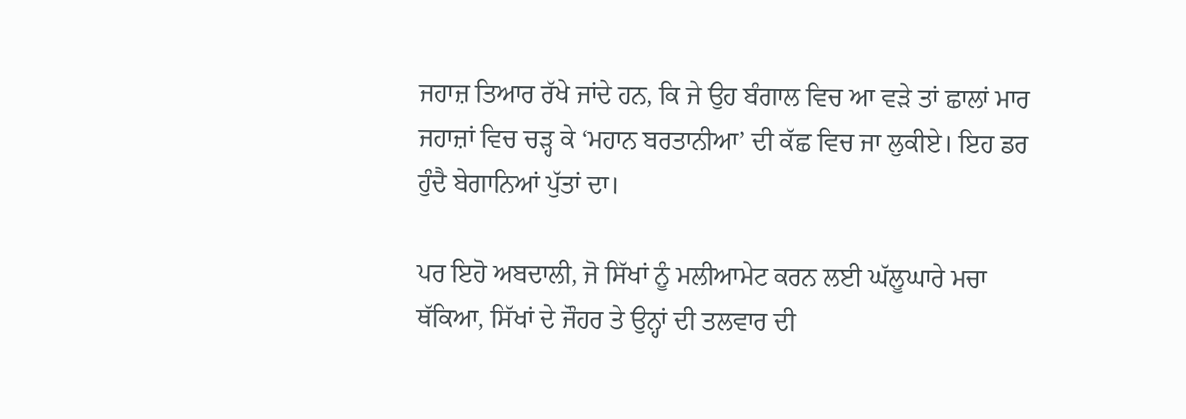ਜਹਾਜ਼ ਤਿਆਰ ਰੱਖੇ ਜਾਂਦੇ ਹਨ, ਕਿ ਜੇ ਉਹ ਬੰਗਾਲ ਵਿਚ ਆ ਵੜੇ ਤਾਂ ਛਾਲਾਂ ਮਾਰ ਜਹਾਜ਼ਾਂ ਵਿਚ ਚੜ੍ਹ ਕੇ ‘ਮਹਾਨ ਬਰਤਾਨੀਆ’ ਦੀ ਕੱਛ ਵਿਚ ਜਾ ਲੁਕੀਏ। ਇਹ ਡਰ ਹੁੰਦੈ ਬੇਗਾਨਿਆਂ ਪੁੱਤਾਂ ਦਾ।

ਪਰ ਇਹੋ ਅਬਦਾਲੀ, ਜੋ ਸਿੱਖਾਂ ਨੂੰ ਮਲੀਆਮੇਟ ਕਰਨ ਲਈ ਘੱਲੂਘਾਰੇ ਮਚਾ ਥੱਕਿਆ, ਸਿੱਖਾਂ ਦੇ ਜੌਹਰ ਤੇ ਉਨ੍ਹਾਂ ਦੀ ਤਲਵਾਰ ਦੀ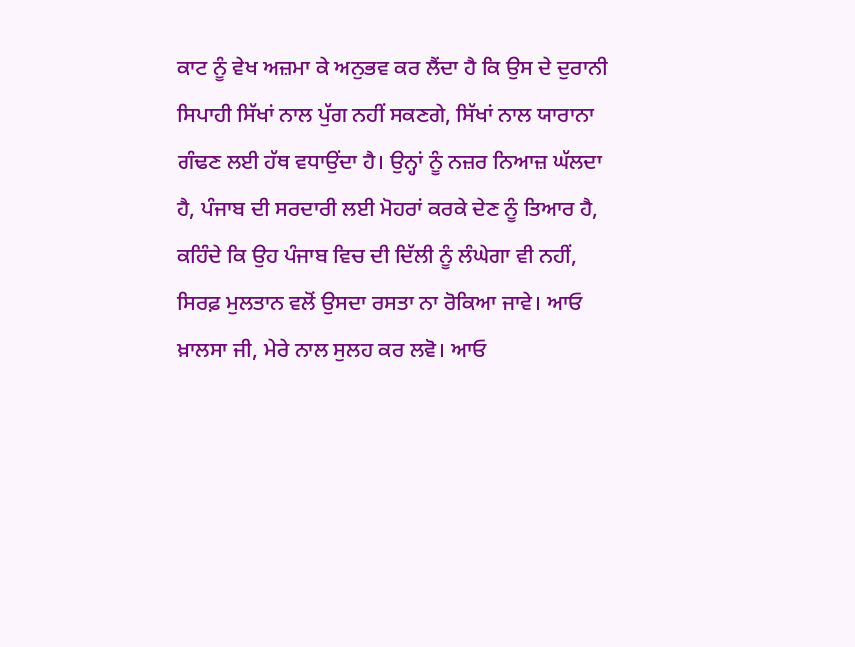ਕਾਟ ਨੂੰ ਵੇਖ ਅਜ਼ਮਾ ਕੇ ਅਨੁਭਵ ਕਰ ਲੈਂਦਾ ਹੈ ਕਿ ਉਸ ਦੇ ਦੁਰਾਨੀ ਸਿਪਾਹੀ ਸਿੱਖਾਂ ਨਾਲ ਪੁੱਗ ਨਹੀਂ ਸਕਣਗੇ, ਸਿੱਖਾਂ ਨਾਲ ਯਾਰਾਨਾ ਗੰਢਣ ਲਈ ਹੱਥ ਵਧਾਉਂਦਾ ਹੈ। ਉਨ੍ਹਾਂ ਨੂੰ ਨਜ਼ਰ ਨਿਆਜ਼ ਘੱਲਦਾ ਹੈ, ਪੰਜਾਬ ਦੀ ਸਰਦਾਰੀ ਲਈ ਮੋਹਰਾਂ ਕਰਕੇ ਦੇਣ ਨੂੰ ਤਿਆਰ ਹੈ, ਕਹਿੰਦੇ ਕਿ ਉਹ ਪੰਜਾਬ ਵਿਚ ਦੀ ਦਿੱਲੀ ਨੂੰ ਲੰਘੇਗਾ ਵੀ ਨਹੀਂ, ਸਿਰਫ਼ ਮੁਲਤਾਨ ਵਲੋਂ ਉਸਦਾ ਰਸਤਾ ਨਾ ਰੋਕਿਆ ਜਾਵੇ। ਆਓ ਖ਼ਾਲਸਾ ਜੀ, ਮੇਰੇ ਨਾਲ ਸੁਲਹ ਕਰ ਲਵੋ। ਆਓ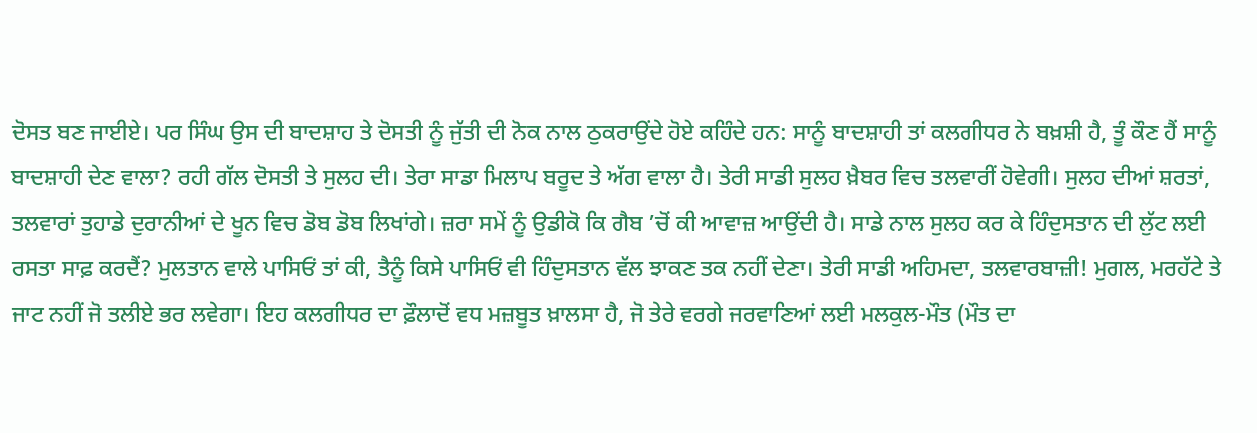ਦੋਸਤ ਬਣ ਜਾਈਏ। ਪਰ ਸਿੰਘ ਉਸ ਦੀ ਬਾਦਸ਼ਾਹ ਤੇ ਦੋਸਤੀ ਨੂੰ ਜੁੱਤੀ ਦੀ ਨੋਕ ਨਾਲ ਠੁਕਰਾਉਂਦੇ ਹੋਏ ਕਹਿੰਦੇ ਹਨ: ਸਾਨੂੰ ਬਾਦਸ਼ਾਹੀ ਤਾਂ ਕਲਗੀਧਰ ਨੇ ਬਖ਼ਸ਼ੀ ਹੈ, ਤੂੰ ਕੌਣ ਹੈਂ ਸਾਨੂੰ ਬਾਦਸ਼ਾਹੀ ਦੇਣ ਵਾਲਾ? ਰਹੀ ਗੱਲ ਦੋਸਤੀ ਤੇ ਸੁਲਹ ਦੀ। ਤੇਰਾ ਸਾਡਾ ਮਿਲਾਪ ਬਰੂਦ ਤੇ ਅੱਗ ਵਾਲਾ ਹੈ। ਤੇਰੀ ਸਾਡੀ ਸੁਲਹ ਖ਼ੈਬਰ ਵਿਚ ਤਲਵਾਰੀਂ ਹੋਵੇਗੀ। ਸੁਲਹ ਦੀਆਂ ਸ਼ਰਤਾਂ, ਤਲਵਾਰਾਂ ਤੁਹਾਡੇ ਦੁਰਾਨੀਆਂ ਦੇ ਖੂਨ ਵਿਚ ਡੋਬ ਡੋਬ ਲਿਖਾਂਗੇ। ਜ਼ਰਾ ਸਮੇਂ ਨੂੰ ਉਡੀਕੋ ਕਿ ਗੈਬ ’ਚੋਂ ਕੀ ਆਵਾਜ਼ ਆਉਂਦੀ ਹੈ। ਸਾਡੇ ਨਾਲ ਸੁਲਹ ਕਰ ਕੇ ਹਿੰਦੁਸਤਾਨ ਦੀ ਲੁੱਟ ਲਈ ਰਸਤਾ ਸਾਫ਼ ਕਰਦੈਂ? ਮੁਲਤਾਨ ਵਾਲੇ ਪਾਸਿਓਂ ਤਾਂ ਕੀ, ਤੈਨੂੰ ਕਿਸੇ ਪਾਸਿਓਂ ਵੀ ਹਿੰਦੁਸਤਾਨ ਵੱਲ ਝਾਕਣ ਤਕ ਨਹੀਂ ਦੇਣਾ। ਤੇਰੀ ਸਾਡੀ ਅਹਿਮਦਾ, ਤਲਵਾਰਬਾਜ਼ੀ! ਮੁਗਲ, ਮਰਹੱਟੇ ਤੇ ਜਾਟ ਨਹੀਂ ਜੋ ਤਲੀਏ ਭਰ ਲਵੇਗਾ। ਇਹ ਕਲਗੀਧਰ ਦਾ ਫ਼ੌਲਾਦੋਂ ਵਧ ਮਜ਼ਬੂਤ ਖ਼ਾਲਸਾ ਹੈ, ਜੋ ਤੇਰੇ ਵਰਗੇ ਜਰਵਾਣਿਆਂ ਲਈ ਮਲਕੁਲ-ਮੌਤ (ਮੌਤ ਦਾ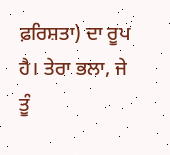ਫ਼ਰਿਸ਼ਤਾ) ਦਾ ਰੂਪ ਹੈ। ਤੇਰਾ ਭਲਾ, ਜੇ ਤੂੰ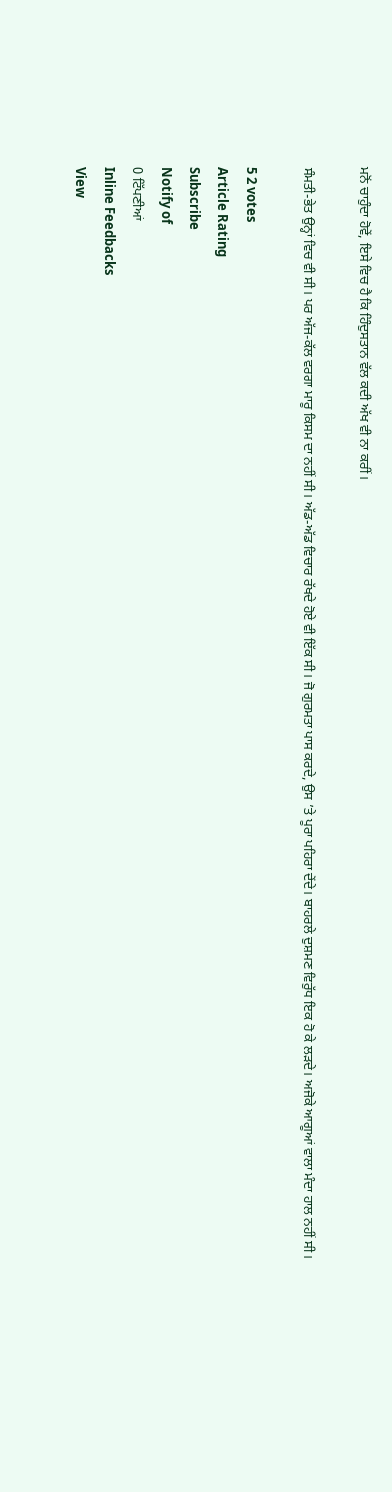ਮਨੋਂ ਚਾਹੁੰਦਾ ਹੋਵੇਂ, ਇਸੇ ਵਿਚ ਹੈ ਕਿ ਹਿੰਦੁਸਤਾਨ ਵੱਲ ਕਦੀ ਅੱਖ ਵੀ ਨਾ ਕਰੀਂ।

ਸੰਮਤੀ-ਭੇਤ ਉਨ੍ਹਾਂ ਵਿਚ ਵੀ ਸੀ। ਪਰ ਅੱਜ-ਕੱਲ ਵਰਗਾ ਮਾਰੂ ਕਿਸਮ ਦਾ ਨਹੀਂ ਸੀ। ਅੱਡ-ਅੱਡ ਵਿਚਾਰ ਰੱਖਦੇ ਹੋਏ ਵੀ ਇੱਕ ਸੀ। ਜੋ ਗੁਰਮਤਾ ਪਾਸ ਕਰਦੇ, ਉਸ ’ਤੇ ਪੂਰਾ ਪਹਿਰਾ ਦੇਂਦੇ। ਬਾਹਰਲੇ ਦੁਸ਼ਮਣ ਵਿਰੁੱਧ ਇਕ ਹੋ ਕੇ ਲੜਦੇ। ਅਜੋਕੇ ਆਗੂਆਂ ਵਾਲਾ ਮੰਦਾ ਹਾਲ ਨਹੀਂ ਸੀ।

5 2 votes
Article Rating
Subscribe
Notify of
0 ਟਿੱਪਣੀਆਂ
Inline Feedbacks
View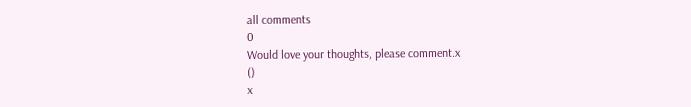all comments
0
Would love your thoughts, please comment.x
()
x